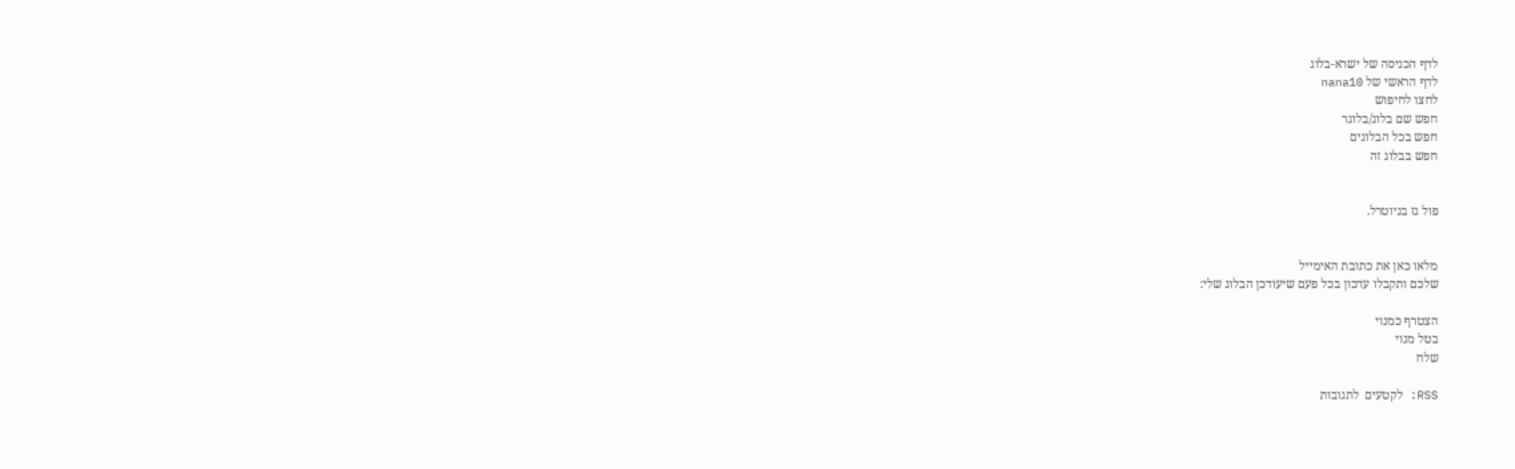לדף הכניסה של ישרא-בלוג
לדף הראשי של nana10
לחצו לחיפוש
חפש שם בלוג/בלוגר
חפש בכל הבלוגים
חפש בבלוג זה


פול גז בניוטרל.


מלאו כאן את כתובת האימייל
שלכם ותקבלו עדכון בכל פעם שיעודכן הבלוג שלי:

הצטרף כמנוי
בטל מנוי
שלח

RSS: לקטעים  לתגובות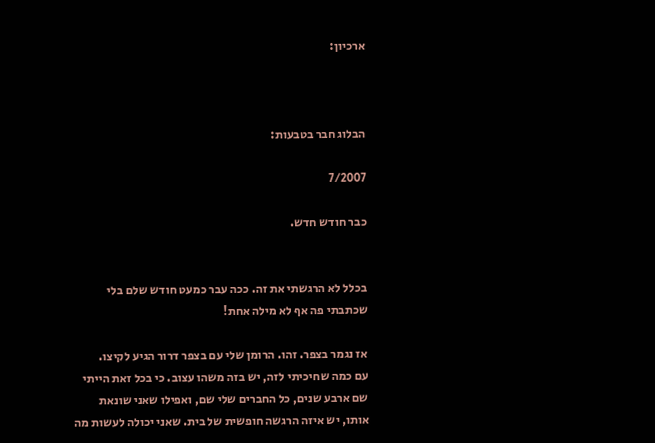ארכיון:



הבלוג חבר בטבעות:

7/2007

כבר חודש חדש.


בכלל לא הרגשתי את זה. ככה עבר כמעט חודש שלם בלי שכתבתי פה אף לא מילה אחת!

אז נגמר בצפר. זהו. הרומן שלי עם בצפר דרור הגיע לקיצו.
עם כמה שחיכיתי לזה, יש בזה משהו עצוב. כי בכל זאת הייתי שם ארבע שנים, כל החברים שלי שם, ואפילו שאני שונאת אותו, יש איזה הרגשה חופשית של בית. שאני יכולה לעשות מה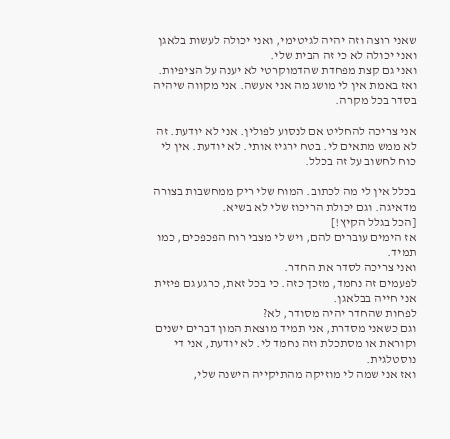שאני רוצה וזה יהיה לגיטימי, ואני יכולה לעשות בלאגן ואני יכולה לא כי זה הבית שלי.
ואני גם קצת מפחדת שהדמוקרטי לא יענה על הציפיות. ואז באמת אין לי מושג מה אני אעשה. אני מקווה שיהיה בסדר בכל מקרה.

אני צריכה להחליט אם לנסוע לפולין. אני לא יודעת. זה לא ממש מתאים לי. בטח ירגיז אותי. לא יודעת. אין לי כוח לחשוב על זה בכלל.

בכלל אין לי מה לכתוב. המוח שלי ריק ממחשבות בצורה מדאיגה. וגם יכולת הריכוז שלי לא בשיא.
[הכל בגלל הקיץ!]
אז הימים עוברים להם, ויש לי מצבי רוח הפכפכים, כמו תמיד.
ואני צריכה לסדר את החדר.
לפעמים זה נחמד, מזכך כזה. כי בכל זאת, כרגע גם פיזית אני חייה בבלאגן.
לפחות שהחדר יהיה מסודר, לא?
וגם כשאני מסדרת, אני תמיד מוצאת המון דברים ישנים וקוראת או מסתכלת וזה נחמד לי. לא יודעת, אני די נוסטלגית.
ואז אני שמה לי מוזיקה מהתיקייה הישנה שלי,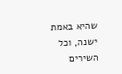שהיא באמת ישנה, וכל השירים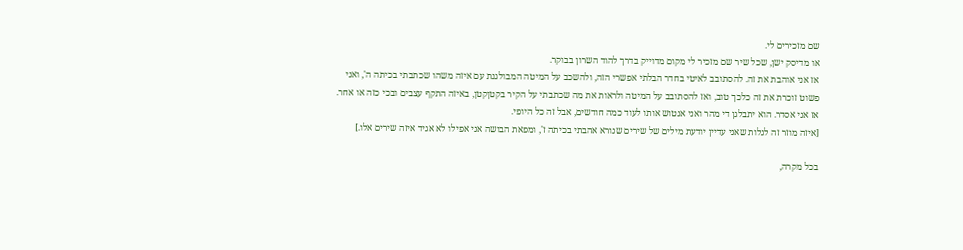שם מזכירים לי.
או מדיסק ישן, שכל שיר שם מזכיר לי מקום מדוייק בדרך להוד השרון בבוקר.
אז אני אוהבת את זה. להסתובב לאיטי בחדר הבלתי אפשרי הזה, ולהשכב על המיטה המבולגנת עם איזה משהו שכתבתי בכיתה ה', ואני פשוט זוכרת את זה כלכך טוב, ואז להסתובב על המיטה ולראות את מה שכתבתי על הקיר בקטןקטן, באיזה התקף עצבים ובכי כזה או אחר.
אז אני אסדר. הוא יתבלגן די מהר ואני אנטוש אותו לעוד כמה חודשים, אבל זה כל היופי.
[איזה מוזר זה לגלות שאני עדיין יודעת מילים של שירים שנורא אהבתי בכיתה ז', ומפאת הבושה אני אפילו לא אגיד איזה שירים אלו.]

בכל מקרה,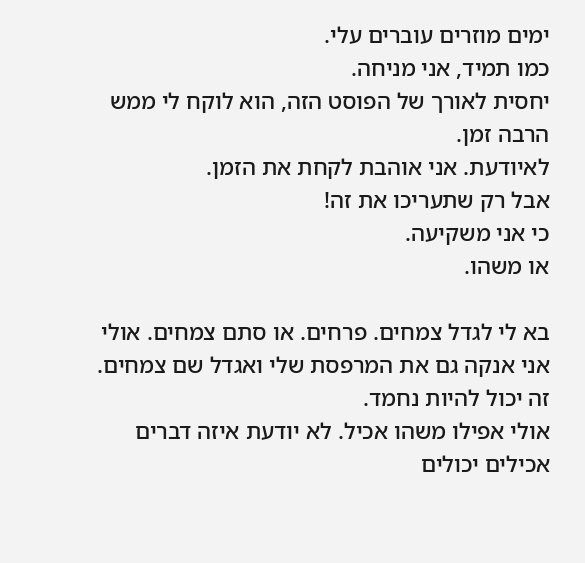ימים מוזרים עוברים עלי.
כמו תמיד, אני מניחה.
יחסית לאורך של הפוסט הזה, הוא לוקח לי ממש הרבה זמן.
לאיודעת. אני אוהבת לקחת את הזמן.
אבל רק שתעריכו את זה!
כי אני משקיעה.
או משהו.

בא לי לגדל צמחים. פרחים. או סתם צמחים. אולי אני אנקה גם את המרפסת שלי ואגדל שם צמחים. זה יכול להיות נחמד.
אולי אפילו משהו אכיל. לא יודעת איזה דברים אכילים יכולים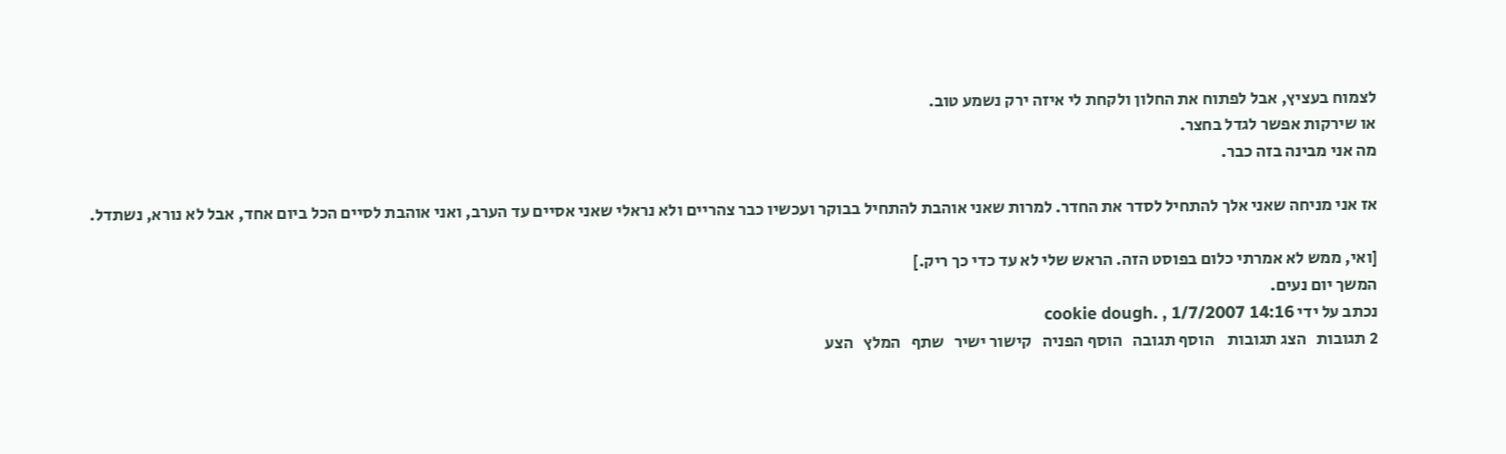לצמוח בעציץ, אבל לפתוח את החלון ולקחת לי איזה ירק נשמע טוב.
או שירקות אפשר לגדל בחצר.
מה אני מבינה בזה כבר.

אז אני מניחה שאני אלך להתחיל לסדר את החדר. למרות שאני אוהבת להתחיל בבוקר ועכשיו כבר צהריים ולא נראלי שאני אסיים עד הערב, ואני אוהבת לסיים הכל ביום אחד, אבל לא נורא, נשתדל.

[ואי, ממש לא אמרתי כלום בפוסט הזה. הראש שלי לא עד כדי כך ריק.]
המשך יום נעים.
נכתב על ידי cookie dough. , 1/7/2007 14:16
2 תגובות   הצג תגובות    הוסף תגובה   הוסף הפניה   קישור ישיר   שתף   המלץ   הצע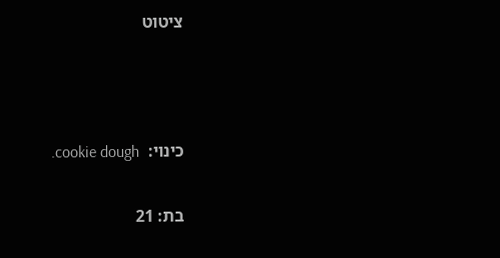ציטוט



כינוי:  cookie dough.

בת: 21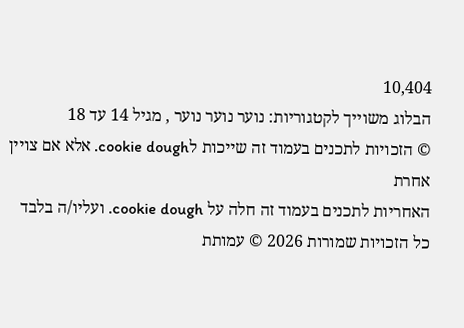10,404
הבלוג משוייך לקטגוריות: נוער נוער נוער , מגיל 14 עד 18
© הזכויות לתכנים בעמוד זה שייכות לcookie dough. אלא אם צויין אחרת
האחריות לתכנים בעמוד זה חלה על cookie dough. ועליו/ה בלבד
כל הזכויות שמורות 2026 © עמותת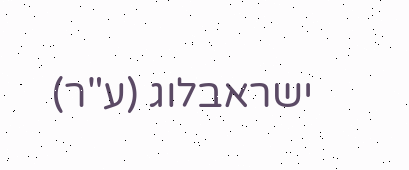ישראבלוג (ע"ר)